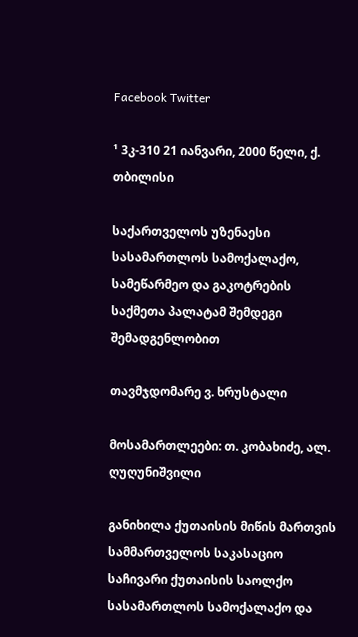Facebook Twitter

¹ 3კ-310 21 იანვარი, 2000 წელი, ქ. თბილისი

საქართველოს უზენაესი სასამართლოს სამოქალაქო, სამეწარმეო და გაკოტრების საქმეთა პალატამ შემდეგი შემადგენლობით

თავმჯდომარე ვ. ხრუსტალი

მოსამართლეები: თ. კობახიძე, ალ. ღუღუნიშვილი

განიხილა ქუთაისის მიწის მართვის სამმართველოს საკასაციო საჩივარი ქუთაისის საოლქო სასამართლოს სამოქალაქო და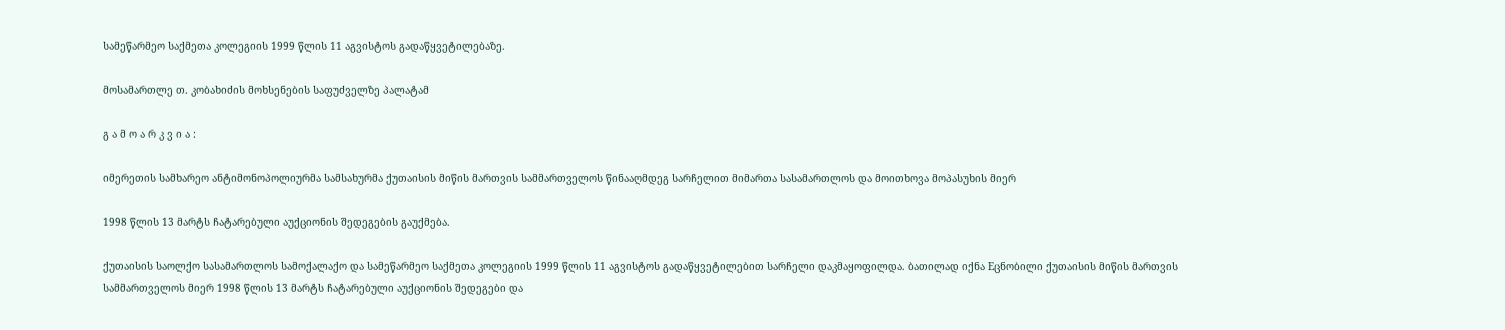სამეწარმეო საქმეთა კოლეგიის 1999 წლის 11 აგვისტოს გადაწყვეტილებაზე.

მოსამართლე თ. კობახიძის მოხსენების საფუძველზე პალატამ

გ ა მ ო ა რ კ ვ ი ა :

იმერეთის სამხარეო ანტიმონოპოლიურმა სამსახურმა ქუთაისის მიწის მართვის სამმართველოს წინააღმდეგ სარჩელით მიმართა სასამართლოს და მოითხოვა მოპასუხის მიერ

1998 წლის 13 მარტს ჩატარებული აუქციონის შედეგების გაუქმება.

ქუთაისის საოლქო სასამართლოს სამოქალაქო და სამეწარმეო საქმეთა კოლეგიის 1999 წლის 11 აგვისტოს გადაწყვეტილებით სარჩელი დაკმაყოფილდა. ბათილად იქნა Eცნობილი ქუთაისის მიწის მართვის სამმართველოს მიერ 1998 წლის 13 მარტს ჩატარებული აუქციონის შედეგები და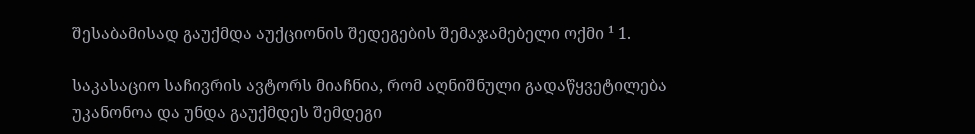შესაბამისად გაუქმდა აუქციონის შედეგების შემაჯამებელი ოქმი ¹ 1.

საკასაციო საჩივრის ავტორს მიაჩნია, რომ აღნიშნული გადაწყვეტილება უკანონოა და უნდა გაუქმდეს შემდეგი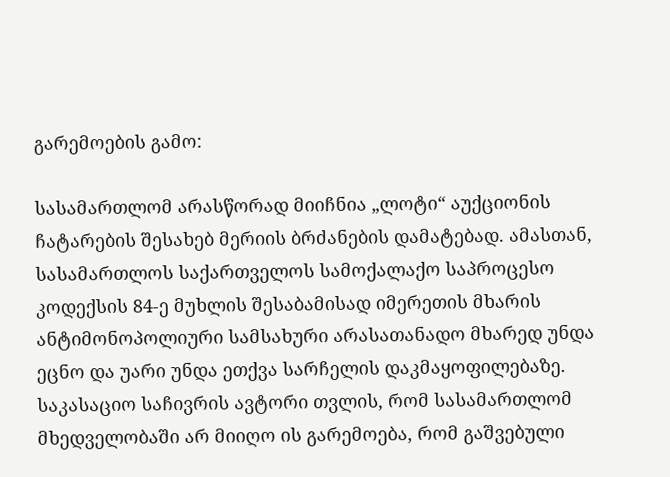გარემოების გამო:

სასამართლომ არასწორად მიიჩნია „ლოტი“ აუქციონის ჩატარების შესახებ მერიის ბრძანების დამატებად. ამასთან, სასამართლოს საქართველოს სამოქალაქო საპროცესო კოდექსის 84-ე მუხლის შესაბამისად იმერეთის მხარის ანტიმონოპოლიური სამსახური არასათანადო მხარედ უნდა ეცნო და უარი უნდა ეთქვა სარჩელის დაკმაყოფილებაზე. საკასაციო საჩივრის ავტორი თვლის, რომ სასამართლომ მხედველობაში არ მიიღო ის გარემოება, რომ გაშვებული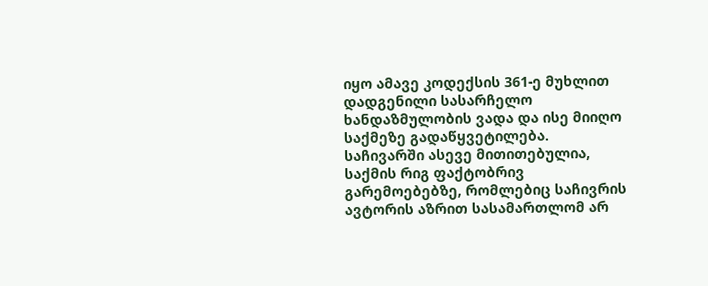იყო ამავე კოდექსის 361-ე მუხლით დადგენილი სასარჩელო ხანდაზმულობის ვადა და ისე მიიღო საქმეზე გადაწყვეტილება. საჩივარში ასევე მითითებულია, საქმის რიგ ფაქტობრივ გარემოებებზე, რომლებიც საჩივრის ავტორის აზრით სასამართლომ არ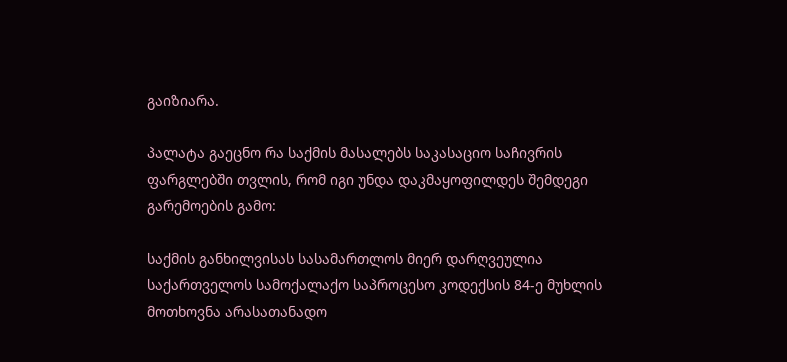გაიზიარა.

პალატა გაეცნო რა საქმის მასალებს საკასაციო საჩივრის ფარგლებში თვლის, რომ იგი უნდა დაკმაყოფილდეს შემდეგი გარემოების გამო:

საქმის განხილვისას სასამართლოს მიერ დარღვეულია საქართველოს სამოქალაქო საპროცესო კოდექსის 84-ე მუხლის მოთხოვნა არასათანადო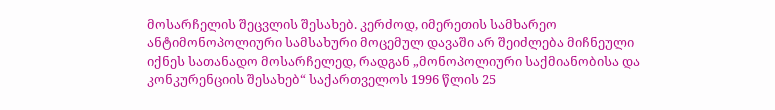მოსარჩელის შეცვლის შესახებ. კერძოდ, იმერეთის სამხარეო ანტიმონოპოლიური სამსახური მოცემულ დავაში არ შეიძლება მიჩნეული იქნეს სათანადო მოსარჩელედ, რადგან „მონოპოლიური საქმიანობისა და კონკურენციის შესახებ“ საქართველოს 1996 წლის 25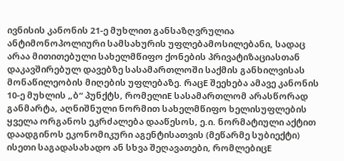ივნისის კანონის 21-ე მუხლით განსაზღვრულია ანტიმონოპოლიური სამსახურის უფლებამოსილებანი, სადაც არაა მითითებული სახელმწიფო ქონების პრივატიზაციასთან დაკავშირებულ დავებზე სასამართლოში საქმის განხილვისას მონაწილეობის მიღების უფლებაზე. რაცE შეეხება ამავე კანონის 10-ე მუხლის „ბ“ პუნქტს, რომელიE სასამართლომ არასწორად განმარტა, აღნიშნული ნორმით სახელმწიფო ხელისუფლების ყველა ორგანოს ეკრძალება დააწესოს, ე.ი. ნორმატიული აქტით დაადგინოს ეკონომიკური აგენტისათვის (მეწარმე სუბიექტი) ისეთი საგადასახადო ან სხვა შეღავათები, რომლებიცE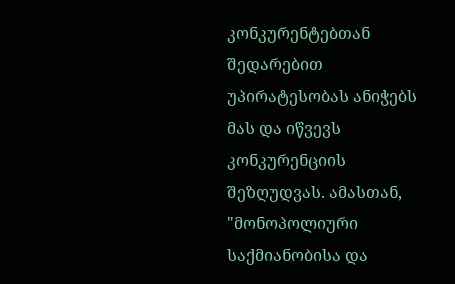კონკურენტებთან შედარებით უპირატესობას ანიჭებს მას და იწვევს კონკურენციის შეზღუდვას. ამასთან, "მონოპოლიური საქმიანობისა და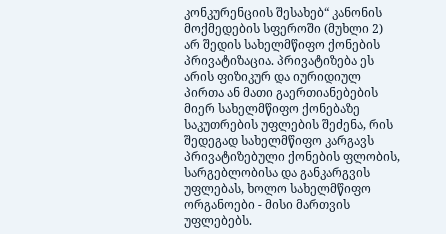კონკურენციის შესახებ“ კანონის მოქმედების სფეროში (მუხლი 2) არ შედის სახელმწიფო ქონების პრივატიზაცია. პრივატიზება ეს არის ფიზიკურ და იურიდიულ პირთა ან მათი გაერთიანებების მიერ სახელმწიფო ქონებაზე საკუთრების უფლების შეძენა, რის შედეგად სახელმწიფო კარგავს პრივატიზებული ქონების ფლობის, სარგებლობისა და განკარგვის უფლებას, ხოლო სახელმწიფო ორგანოები - მისი მართვის უფლებებს.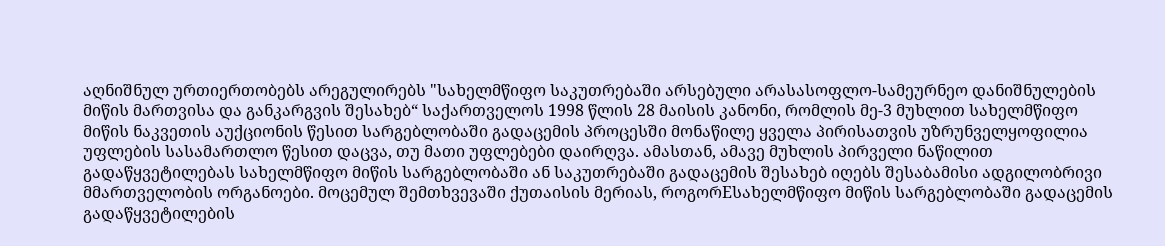აღნიშნულ ურთიერთობებს არეგულირებს "სახელმწიფო საკუთრებაში არსებული არასასოფლო-სამეურნეო დანიშნულების მიწის მართვისა და განკარგვის შესახებ“ საქართველოს 1998 წლის 28 მაისის კანონი, რომლის მე-3 მუხლით სახელმწიფო მიწის ნაკვეთის აუქციონის წესით სარგებლობაში გადაცემის პროცესში მონაწილე ყველა პირისათვის უზრუნველყოფილია უფლების სასამართლო წესით დაცვა, თუ მათი უფლებები დაირღვა. ამასთან, ამავე მუხლის პირველი ნაწილით გადაწყვეტილებას სახელმწიფო მიწის სარგებლობაში ან საკუთრებაში გადაცემის შესახებ იღებს შესაბამისი ადგილობრივი მმართველობის ორგანოები. მოცემულ შემთხვევაში ქუთაისის მერიას, როგორEსახელმწიფო მიწის სარგებლობაში გადაცემის გადაწყვეტილების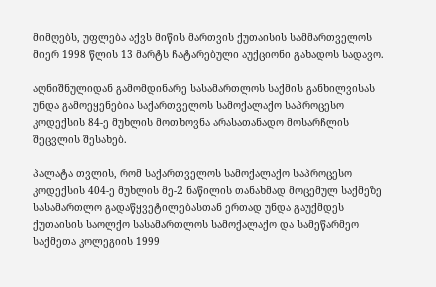მიმღებს, უფლება აქვს მიწის მართვის ქუთაისის სამმართველოს მიერ 1998 წლის 13 მარტს ჩატარებული აუქციონი გახადოს სადავო.

აღნიშნულიდან გამომდინარე სასამართლოს საქმის განხილვისას უნდა გამოეყენებია საქართველოს სამოქალაქო საპროცესო კოდექსის 84-ე მუხლის მოთხოვნა არასათანადო მოსარჩლის შეცვლის შესახებ.

პალატა თვლის, რომ საქართველოს სამოქალაქო საპროცესო კოდექსის 404-ე მუხლის მე-2 ნაწილის თანახმად მოცემულ საქმეზე სასამართლო გადაწყვეტილებასთან ერთად უნდა გაუქმდეს ქუთაისის საოლქო სასამართლოს სამოქალაქო და სამეწარმეო საქმეთა კოლეგიის 1999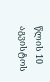წლის 10 აგვისტოს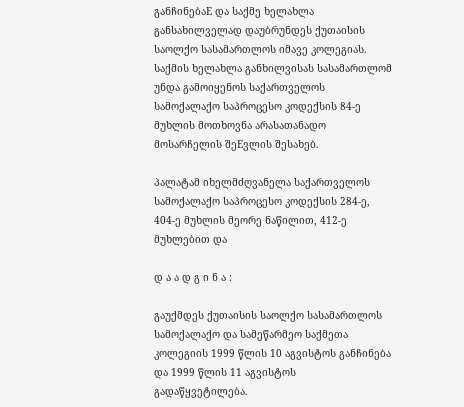განჩინებაE და საქმე ხელახლა განსახილველად დაუბრუნდეს ქუთაისის საოლქო სასამართლოს იმავე კოლეგიას. საქმის ხელახლა განხილვისას სასამართლომ უნდა გამოიყენოს საქართველოს სამოქალაქო საპროცესო კოდექსის 84-ე მუხლის მოთხოვნა არასათანადო მოსარჩელის შეEვლის შესახებ.

პალატამ იხელმძღვანელა საქართველოს სამოქალაქო საპროცესო კოდექსის 284-ე, 404-ე მუხლის მეორე ნაწილით, 412-ე მუხლებით და

დ ა ა დ გ ი ნ ა :

გაუქმდეს ქუთაისის საოლქო სასამართლოს სამოქალაქო და სამეწარმეო საქმეთა კოლეგიის 1999 წლის 10 აგვისტოს განჩინება და 1999 წლის 11 აგვისტოს გადაწყვეტილება.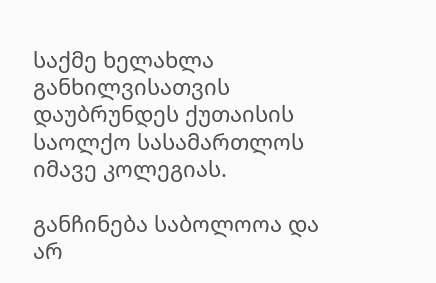საქმე ხელახლა განხილვისათვის დაუბრუნდეს ქუთაისის საოლქო სასამართლოს იმავე კოლეგიას.

განჩინება საბოლოოა და არ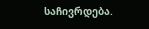საჩივრდება.